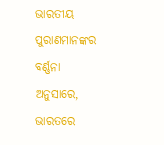ଭାରତୀୟ ପୁରାଣମାନଙ୍କର ବର୍ଣ୍ଣନା ଅନୁସାରେ, ଭାରତରେ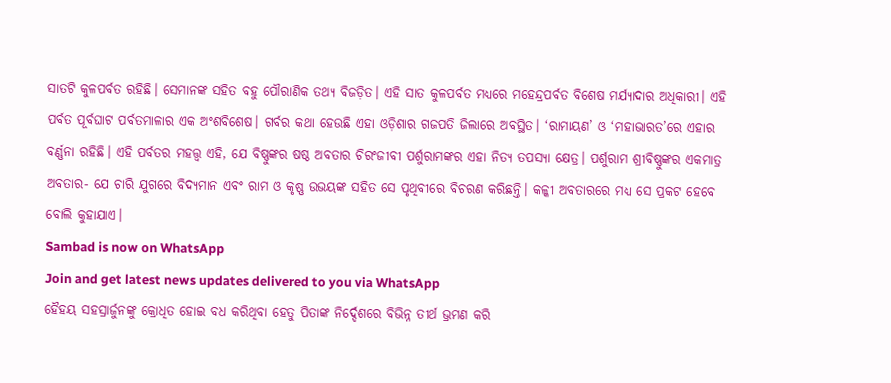ସାତଟି କୁଳପର୍ବତ ରହିଛି। ସେମାନଙ୍କ ସହିତ ବହୁ ପୌରାଣିକ ତଥ୍ୟ ବିଜଡ଼ିତ। ଏହି ସାତ କୁଳପର୍ବତ ମଧ୍ୟରେ ମହେନ୍ଦ୍ରପର୍ବତ ବିଶେଷ ମର୍ଯ୍ୟାଦାର ଅଧିକାରୀ। ଏହି ପର୍ବତ ପୂର୍ବଘାଟ ପର୍ବତମାଳାର ଏକ ଅଂଶବିଶେଷ। ଗର୍ବର କଥା ହେଉଛି ଏହା ଓଡ଼ିଶାର ଗଜପତି ଜିଲାରେ ଅବସ୍ଥିତ। ‘ରାମାୟଣ’ ଓ ‘ମହାଭାରତ’ରେ ଏହାର ବର୍ଣ୍ଣନା ରହିଛି। ଏହି ପର୍ବତର ମହତ୍ତ୍ୱ ଏହି, ଯେ ବିଷ୍ଣୁଙ୍କର ଷଷ୍ଠ ଅବତାର ଚିରଂଜୀବୀ ପର୍ଶୁରାମଙ୍କର ଏହା ନିତ୍ୟ ତପସ୍ୟା କ୍ଷେତ୍ର। ପର୍ଶୁରାମ ଶ୍ରୀବିଷ୍ଣୁଙ୍କର ଏକମାତ୍ର ଅବତାର- ଯେ ଚାରି ଯୁଗରେ ବିଦ୍ୟମାନ ଏବଂ ରାମ ଓ କୃଷ୍ଣ ଉଭୟଙ୍କ ସହିତ ସେ ପୃଥିବୀରେ ବିଚରଣ କରିଛନ୍ତି। କଳ୍କୀ ଅବତାରରେ ମଧ୍ୟ ସେ ପ୍ରକଟ ହେବେ ବୋଲି କୁହାଯାଏ।
Sambad is now on WhatsApp
Join and get latest news updates delivered to you via WhatsApp
ହୈହୟ ସହସ୍ରାର୍ଜୁନଙ୍କୁ କ୍ରୋଧିତ ହୋଇ ବଧ କରିଥିବା ହେତୁ ପିତାଙ୍କ ନିର୍ଦ୍ଦେଶରେ ବିଭିନ୍ନ ତୀର୍ଥ ଭ୍ରମଣ କରି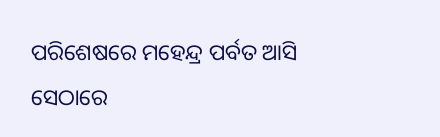ପରିଶେଷରେ ମହେନ୍ଦ୍ର ପର୍ବତ ଆସି ସେଠାରେ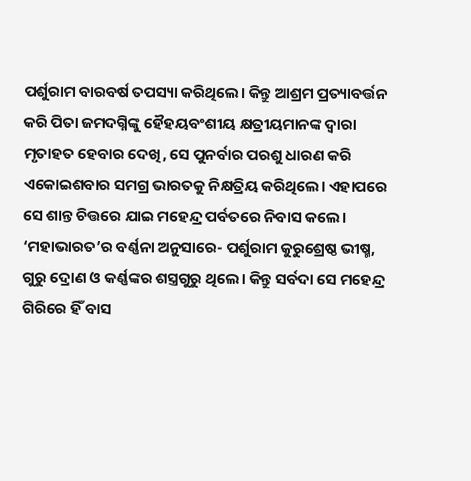ପର୍ଶୁରାମ ବାରବର୍ଷ ତପସ୍ୟା କରିଥିଲେ। କିନ୍ତୁ ଆଶ୍ରମ ପ୍ରତ୍ୟାବର୍ତ୍ତନ କରି ପିତା ଜମଦଗ୍ନିଙ୍କୁ ହୈହୟବଂଶୀୟ କ୍ଷତ୍ରୀୟମାନଙ୍କ ଦ୍ୱାରା ମୃତାହତ ହେବାର ଦେଖି, ସେ ପୁନର୍ବାର ପରଶୁ ଧାରଣ କରି ଏକୋଇଶବାର ସମଗ୍ର ଭାରତକୁ ନିକ୍ଷତ୍ରିୟ କରିଥିଲେ। ଏହାପରେ ସେ ଶାନ୍ତ ଚିତ୍ତରେ ଯାଇ ମହେନ୍ଦ୍ର ପର୍ବତରେ ନିବାସ କଲେ। ‘ମହାଭାରତ’ର ବର୍ଣ୍ଣନା ଅନୁସାରେ- ପର୍ଶୁରାମ କୁରୁଶ୍ରେଷ୍ଠ ଭୀଷ୍ମ, ଗୁରୁ ଦ୍ରୋଣ ଓ କର୍ଣ୍ଣଙ୍କର ଶସ୍ତ୍ରଗୁରୁ ଥିଲେ। କିନ୍ତୁ ସର୍ବଦା ସେ ମହେନ୍ଦ୍ର ଗିରିରେ ହିଁ ବାସ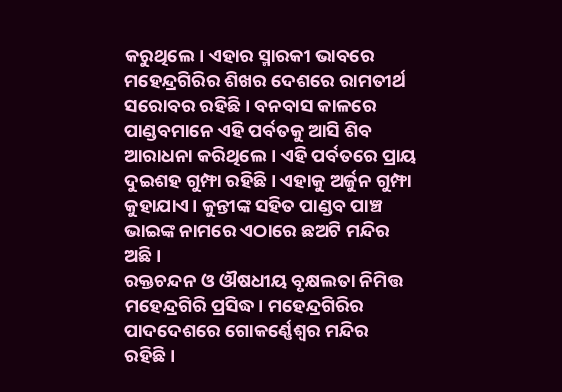କରୁଥିଲେ। ଏହାର ସ୍ମାରକୀ ଭାବରେ ମହେନ୍ଦ୍ରଗିରିର ଶିଖର ଦେଶରେ ରାମତୀର୍ଥ ସରୋବର ରହିଛି। ବନବାସ କାଳରେ ପାଣ୍ଡବମାନେ ଏହି ପର୍ବତକୁ ଆସି ଶିବ ଆରାଧନା କରିଥିଲେ। ଏହି ପର୍ବତରେ ପ୍ରାୟ ଦୁଇଶହ ଗୁମ୍ଫା ରହିଛି। ଏହାକୁ ଅର୍ଜୁନ ଗୁମ୍ଫା କୁହାଯାଏ। କୁନ୍ତୀଙ୍କ ସହିତ ପାଣ୍ଡବ ପାଞ୍ଚ ଭାଇଙ୍କ ନାମରେ ଏଠାରେ ଛଅଟି ମନ୍ଦିର ଅଛି।
ରକ୍ତଚନ୍ଦନ ଓ ଔଷଧୀୟ ବୃକ୍ଷଲତା ନିମିତ୍ତ ମହେନ୍ଦ୍ରଗିରି ପ୍ରସିଦ୍ଧ। ମହେନ୍ଦ୍ରଗିରିର ପାଦଦେଶରେ ଗୋକର୍ଣ୍ଣେଶ୍ୱର ମନ୍ଦିର ରହିଛି।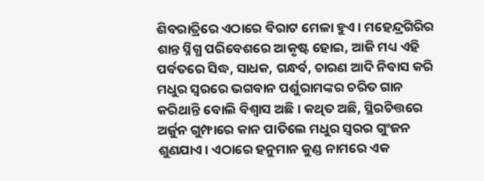ଶିବରାତ୍ରିରେ ଏଠାରେ ବିରାଟ ମେଳା ହୁଏ। ମହେନ୍ଦ୍ରଗିରିର ଶାନ୍ତ ସ୍ନିଗ୍ଧ ପରିବେଶରେ ଆକୃଷ୍ଟ ହୋଇ, ଆଜି ମଧ୍ୟ ଏହି ପର୍ବତରେ ସିଦ୍ଧ, ସାଧକ, ଗନ୍ଧର୍ବ, ଚାରଣ ଆଦି ନିବାସ କରି ମଧୁର ସ୍ୱରରେ ଭଗବାନ ପର୍ଶୁରାମଙ୍କର ଚରିତ ଗାନ କରିଥାନ୍ତି ବୋଲି ବିଶ୍ୱାସ ଅଛି। କଥିତ ଅଛି, ସ୍ଥିରଚିତ୍ତରେ ଅର୍ଜୁନ ଗୁମ୍ଫାରେ କାନ ପାତିଲେ ମଧୁର ସ୍ୱରର ଗୁଂଜନ ଶୁଣଯାଏ। ଏଠାରେ ହନୁମାନ କୁଣ୍ଡ ନାମରେ ଏକ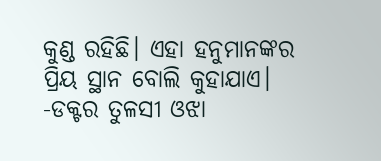କୁଣ୍ଡ ରହିଛି। ଏହା ହନୁମାନଙ୍କର ପ୍ରିୟ ସ୍ଥାନ ବୋଲି କୁହାଯାଏ।
-ଡକ୍ଟର ତୁଳସୀ ଓଝା